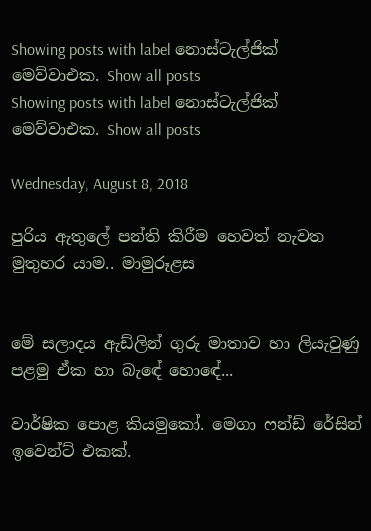Showing posts with label නොස්ටැල්ජික් මෙව්වාඑක. Show all posts
Showing posts with label නොස්ටැල්ජික් මෙව්වාඑක. Show all posts

Wednesday, August 8, 2018

පුරිය ඇතුලේ පන්ති කිරීම හෙවත් නැවත මුතුහර යාම.. මාමුරූළස


මේ සලාදය ඇඩ්ලින් ගුරු මාතාව හා ලියැවුණු පළමු ඒක හා බැඳේ ‌හොඳේ‍‍‍‍‍...

වාර්ෂික පොළ කියමුකෝ. මෙගා ෆන්ඩ් රේසින් ඉවෙන්ට් එකක්.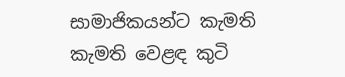සාමාජිකයන්ට කැමති කැමති වෙළඳ කුටි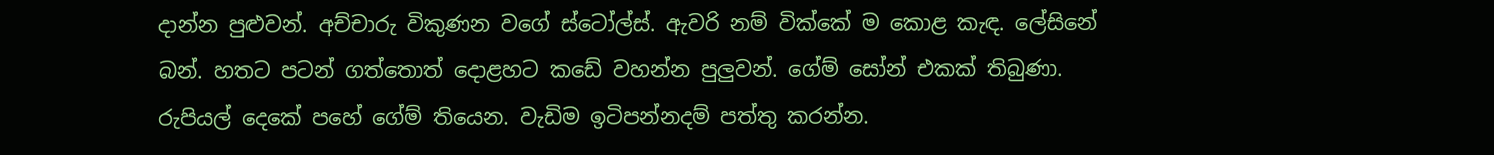දාන්න පුළුවන්. අච්චාරු විකුණන වගේ ස්ටෝල්ස්. ඇවරි නම් වික්කේ ම කොළ කැඳ. ලේසිනේ බන්. හතට පටන් ගත්තොත් දොළහට කඩේ වහන්න පුලුවන්. ගේම් සෝන් එකක් තිබුණා. රුපියල් දෙකේ පහේ ගේම් තියෙන. වැඩිම ඉටිපන්නදම් පත්තු කරන්න.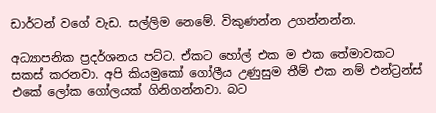ඩාර්ටන් වගේ වැඩ. සල්ලිම නෙමේ. විකුණන්න උගන්නන්න.

අධ්‍යාපනික ප්‍රදර්ශනය පට්ට. ඒකට හෝල් එක ම එක තේමාවකට සකස් කරනවා. අපි කියමුකෝ ගෝලීය උණුසුම තීම් එක නම් එන්ට්‍රන්ස් එකේ ලෝක ගෝලයක් ගිනිගන්නවා. බට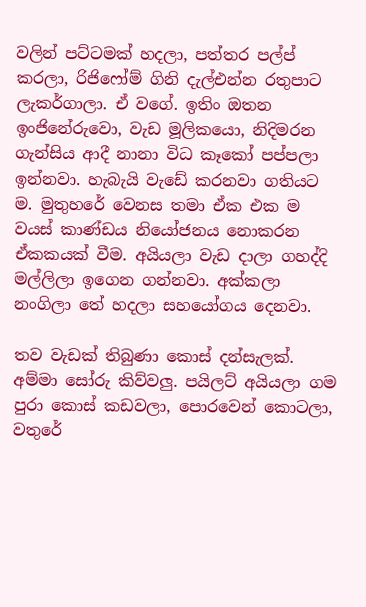වලින් පට්ටමක් හදලා, පත්තර පල්ප් කරලා, රිජිෆෝම් ගිනි දැල්එන්න රතුපාට ලැකර්ගාලා. ඒ වගේ. ඉතිං ඔතන ඉංජිනේරුවො, වැඩ මූලිකයො, නිදිමරන ගැන්සිය ආදී නානා විධ කෑකෝ පප්පලා ඉන්නවා. හැබැයි වැඩේ කරනවා ගතියට ම. මුතුහරේ වෙනස තමා ඒක එක ම වයස් කාණ්ඩය නියෝජනය නොකරන ඒකකයක් වීම. අයියලා වැඩ දාලා ගහද්දි මල්ලිලා ඉගෙන ගන්නවා. අක්කලා නංගිලා තේ හදලා සහයෝගය දෙනවා.

තව වැඩක් තිබුණා කොස් දන්සැලක්. අම්මා සෝරු කිව්වලු. පයිලට් අයියලා ගම පුරා කොස් කඩවලා, පොරවෙන් කොටලා, වතුරේ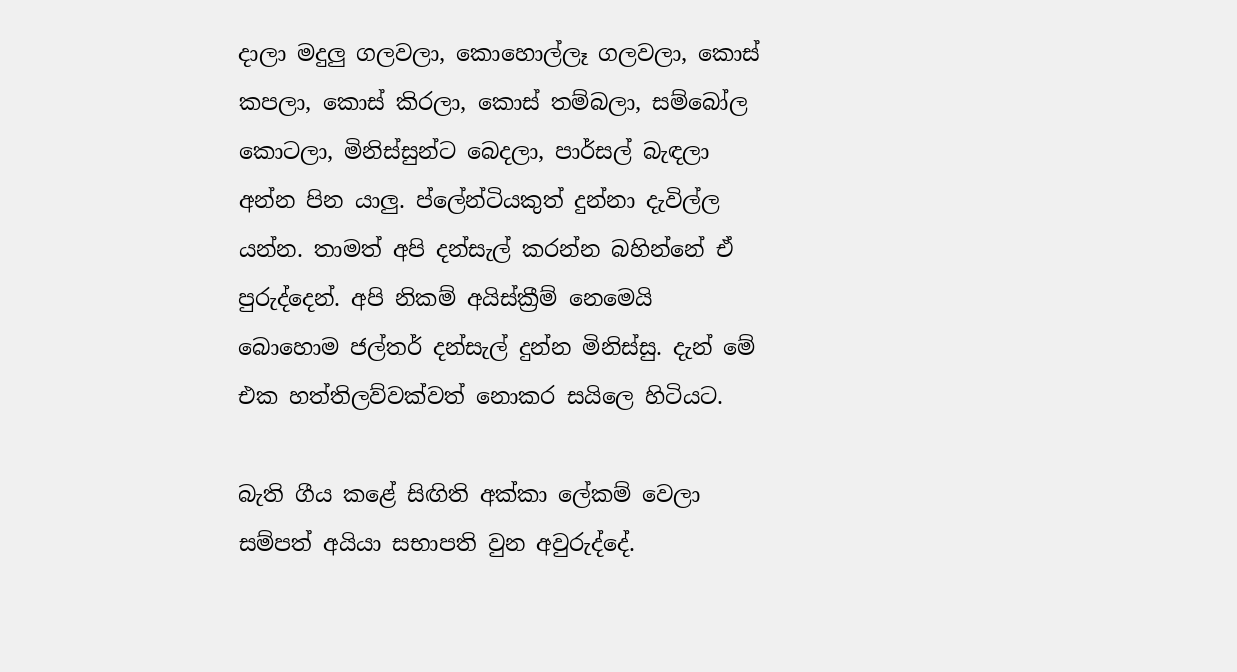දාලා මදුලු ගලවලා, කොහොල්ලෑ ගලවලා, කොස් කපලා, කොස් කිරලා, කොස් තම්බලා, සම්බෝල කොටලා, මිනිස්සුන්ට බෙදලා, පාර්සල් බැඳලා අන්න පින යාලු. ප්ලේන්ටියකුත් දුන්නා දැවිල්ල යන්න. තාමත් අපි දන්සැල් කරන්න බහින්නේ ඒ පුරුද්දෙන්. අපි නිකම් අයිස්ක්‍රීම් නෙමෙයි බොහොම ජල්තර් දන්සැල් දුන්න මිනිස්සු. දැන් මේ එක හත්තිලව්වක්වත් නොකර සයිලෙ හිටියට.

බැති ගීය කළේ සිඟිති අක්කා ලේකම් වෙලා සම්පත් අයියා සභාපති වුන අවුරුද්දේ.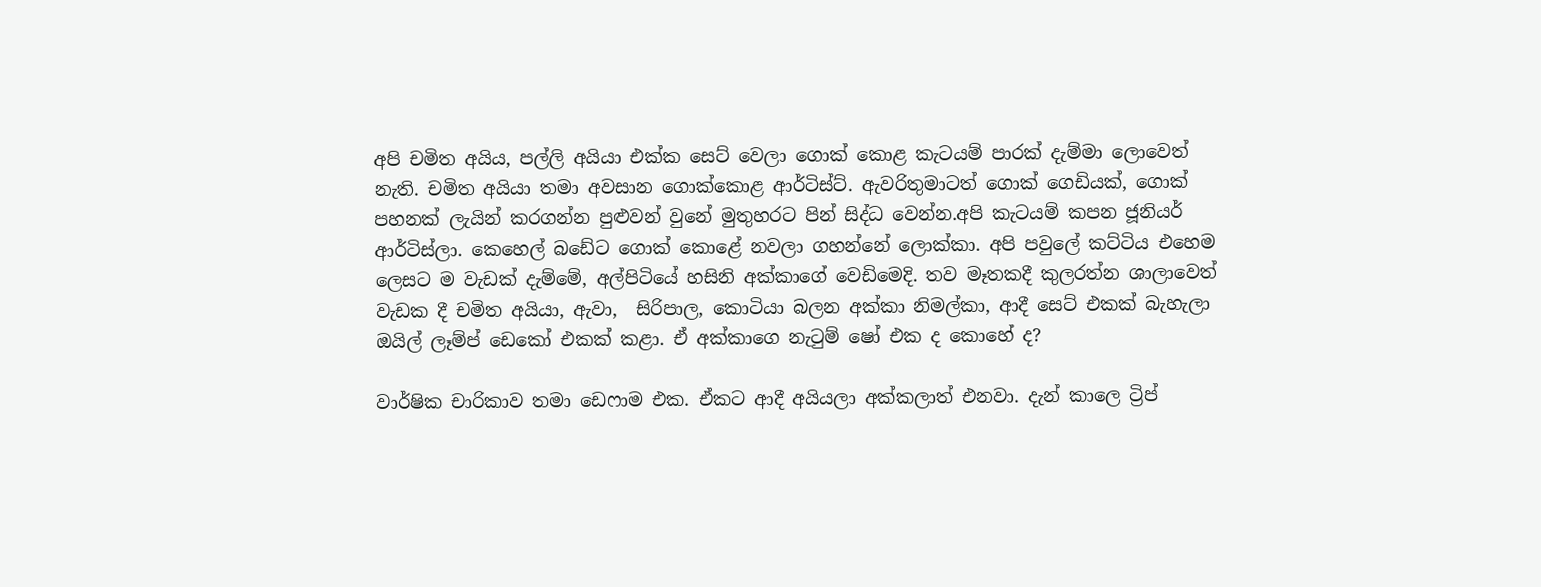අපි චමිත අයිය, පල්ලි අයියා එක්ක සෙට් වෙලා ගොක් කොළ කැටයම් පාරක් දැම්මා ලොවෙත් නැති. චමිත අයියා තමා අවසාන ගොක්කොළ ආර්ටිස්ට්. ඇවරිතුමාටත් ගොක් ගෙඩියක්, ගොක් පහනක් ලැයින් කරගන්න පුළුවන් වුනේ මුතුහරට පින් සිද්ධ වෙන්න.අපි කැටයම් කපන ජූනියර් ආර්ටිස්ලා. කෙහෙල් බඩේට ගොක් කොළේ නවලා ගහන්නේ ලොක්කා. අපි පවුලේ කට්ටිය එහෙම ලෙසට ම වැඩක් දැම්මේ, අල්පිටියේ හසිනි අක්කාගේ වෙඩිමෙදි. තව මෑතකදී කුලරත්න ශාලාවෙත් වැඩක දී චමිත අයියා, ඇවා,  සිරිපාල, කොටියා බලන අක්කා නිමල්කා, ආදී සෙට් එකක් බැහැලා ඔයිල් ලෑම්ප් ඩෙකෝ එකක් කළා. ඒ අක්කාගෙ නැටුම් ෂෝ එක ද කොහේ ද?

වාර්ෂික චාරිකාව තමා ඩෙෆාම එක. ඒකට ආදී අයියලා අක්කලාත් එනවා. දැන් කාලෙ ට්‍රිප්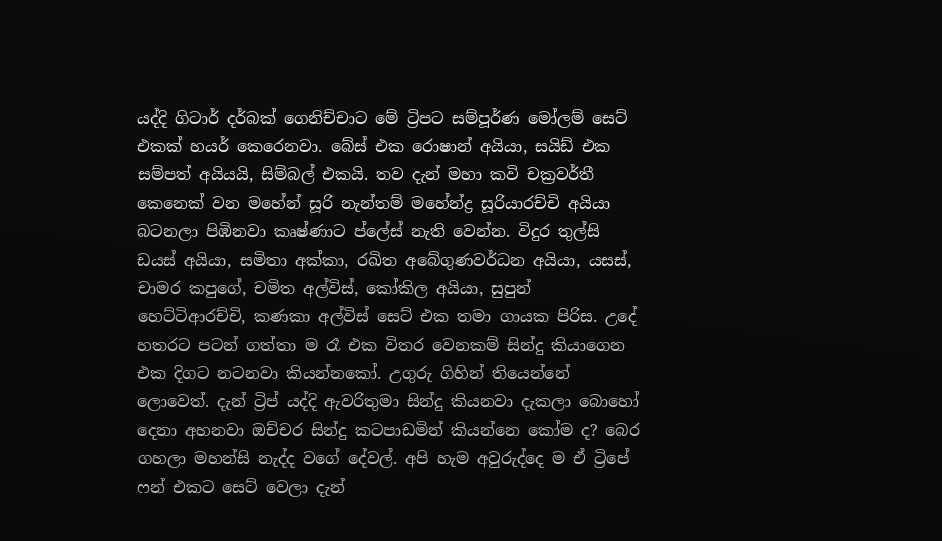යද්දි ගිටාර් දර්බක් ගෙනිච්චාට මේ ට්‍රිපට සම්පූර්ණ මෝලම් සෙට් එකක් හයර් කෙරෙනවා. බේස් එක රොෂාන් අයියා, සයිඩ් එක සම්පත් අයියයි, සිම්බල් එකයි. තව දැන් මහා කවි චක්‍රවර්තී කෙනෙක් වන මහේන් සූරි නැන්තම් මහේන්ද්‍ර සූරියාරච්චි අයියා බටනලා පිඹිනවා කෘෂ්ණාට ප්ලේස් නැති වෙන්න. විදුර තුල්සි ඩයස් අයියා, සමිතා අක්කා, රඛිත අබේගුණවර්ධන අයියා, යසස්, චාමර කපුගේ, චමිත අල්විස්, කෝකිල අයියා, සුපුන් හෙට්ටිආරච්චි, කණකා අල්විස් සෙට් එක තමා ගායක පිරිස. උදේ හතරට පටන් ගත්තා ම රෑ එක විතර වෙනකම් සින්දු කියාගෙන එක දිගට නටනවා කියන්නකෝ. උගුරු ගිහින් තියෙන්නේ ලොවෙත්. දැන් ට්‍රිප් යද්දි ඇවරිතුමා සින්දු කියනවා දැකලා බොහෝ දෙනා අහනවා ඔච්චර සින්දු කටපාඩමින් කියන්නෙ කෝම ද? බෙර ගහලා මහන්සි නැද්ද වගේ දේවල්. අපි හැම අවුරුද්දෙ ම ඒ ට්‍රිපේ ෆන් එකට සෙට් වෙලා දැන්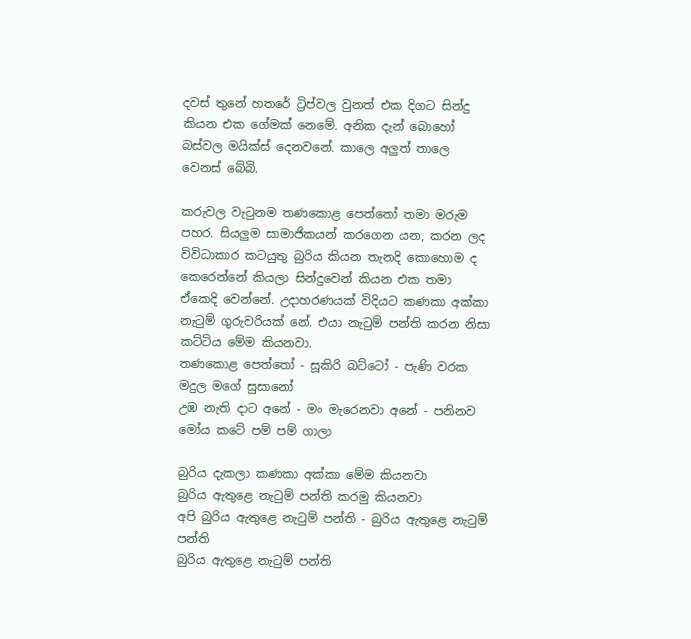දවස් තුනේ හතරේ ට්‍රිප්වල වුනත් එක දිගට සින්දු කියන එක ගේමක් නෙමේ. අනික දැන් බොහෝ බස්වල මයික්ස් දෙනවනේ. කාලෙ අලුත් තාලෙ වෙනස් බේබි.

කරුවල වැටුනම තණකොළ පෙත්තෝ තමා මරුම පහර. සියලුම සාමාජිකයන් කරගෙන යන, කරන ලද විවිධාකාර කටයුතු බුරිය කියන තැනදි කොහොම ද කෙරෙන්නේ කියලා සින්දුවෙන් කියන එක තමා ඒකෙදි වෙන්නේ. උදාහරණයක් විදියට කණකා අක්කා නැටුම් ගුරුවරියක් නේ. එයා නැටුම් පන්ති කරන නිසා කට්ටිය මේම කියනවා.
තණකොළ පෙත්තෝ - සූකිරි බට්ටෝ - පැණි වරක මදුල මගේ සුසානෝ
උඹ නැති දාට අනේ - මං මැරෙනවා අනේ - පනිනව මෝය කටේ පම් පම් ගාලා

බුරිය දැකලා කණකා අක්කා මේම කියනවා
බුරිය ඇතුළෙ නැටුම් පන්ති කරමු කියනවා
අපි බුරිය ඇතුළෙ නැටුම් පන්ති - බුරිය ඇතුළෙ නැටුම් පන්ති
බුරිය ඇතුළෙ නැටුම් පන්ති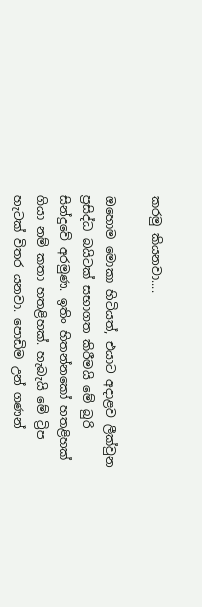කරමු කියනවා....

ඔහොම මොකා හිටියත්, එයාට අදාළව ලීක්වුන ප්‍රසිද්ධ බයිටක් සභාගත කිරීමයි මේ බුරි සින්දුවේ අරමුණ. ඉතිං හිතන්නකෝ හතළිහක් ගියා නම් කතා හතළිහක්. හැබැයි මේ ට්‍රිප හැටක් විතර යනවා. පොඩිම උන් ගණන්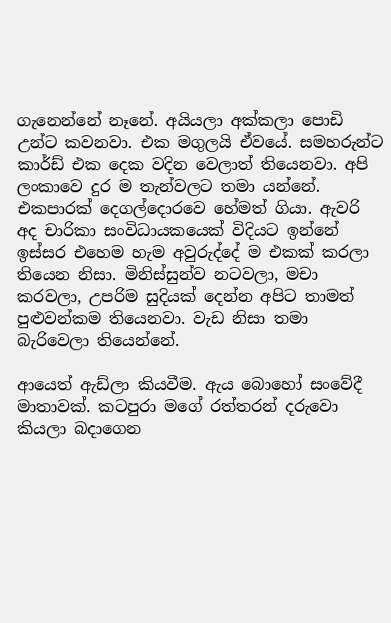ගැනෙන්නේ නෑනේ. අයියලා අක්කලා පොඩි උන්ට කවනවා. එක මගුලයි ඒවයේ. සමහරුන්ට කාර්ඩ් එක දෙක වදින වෙලාත් තියෙනවා. අපි ලංකාවෙ දුර ම තැන්වලට තමා යන්නේ. එකපාරක් දෙගල්දොරවෙ හේමත් ගියා. ඇවරි අද චාරිකා සංවිධායකයෙක් විදියට ඉන්නේ ඉස්සර එහෙම හැම අවුරුද්දේ ම එකක් කරලා තියෙන නිසා. මිනිස්සුන්ව නටවලා, මචා කරවලා, උපරිම සුදියක් දෙන්න අපිට තාමත් පුළුවන්කම තියෙනවා. වැඩ නිසා තමා බැරිවෙලා තියෙන්නේ.

ආයෙත් ඇඩ්ලා කියවීම. ඇය බොහෝ සංවේදී මාතාවක්. කටපුරා මගේ රත්තරන් දරුවො කියලා බදාගෙන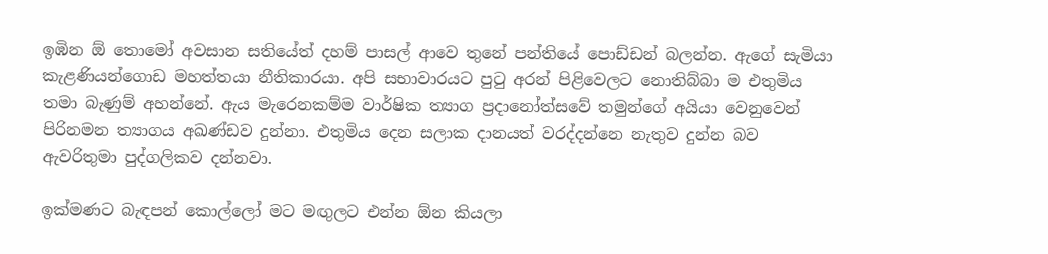ඉඹින ඕ තොමෝ අවසාන සතියේත් දහම් පාසල් ආවෙ තුනේ පන්තියේ පොඩ්ඩන් බලන්න. ඇගේ සැමියා කැළණියන්ගොඩ මහත්තයා නීතිකාරයා. අපි සභාවාරයට පුටු අරන් පිළිවෙලට නොතිබ්බා ම එතුමිය තමා බැණුම් අහන්නේ. ඇය මැරෙනකම්ම වාර්ෂික ත්‍යාග ප්‍රදානෝත්සවේ තමුන්ගේ අයියා වෙනුවෙන් පිරිනමන ත්‍යාගය අඛණ්ඩව දුන්නා. එතුමිය දෙන සලාක දානයත් වරද්දන්නෙ නැතුව දුන්න බව ඇවරිතුමා පුද්ගලිකව දන්නවා.

ඉක්මණට බැඳපන් කොල්ලෝ මට මඟුලට එන්න ඕන කියලා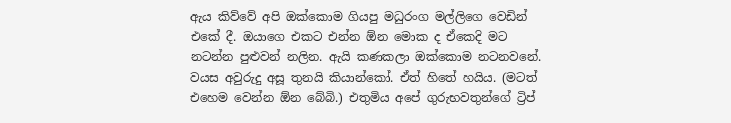ඇය කිව්වේ අපි ඔක්කොම ගියපු මධුරංග මල්ලිගෙ වෙඩින් එකේ දී. ඔයාගෙ එකට එන්න ඕන මොක ද ඒකෙදි මට නටන්න පුළුවන් නලින. ඇයි කණකලා ඔක්කොම නටනවනේ. වයස අවුරුදු අසූ තුනයි කියාන්කෝ. ඒත් හිතේ හයිය. (මටත් එහෙම වෙන්න ඕන බේබි.) එතුමිය අපේ ගුරුභවතුන්ගේ ට්‍රිප්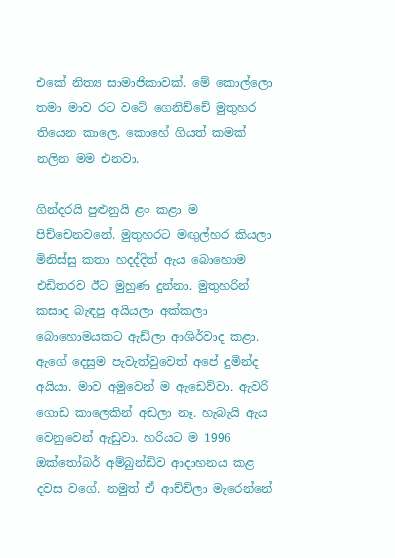එකේ නිත්‍ය සාමාජිකාවක්. මේ කොල්ලො තමා මාව රට වටේ ගෙනිච්චේ මුතුහර තියෙන කාලෙ. කොහේ ගියත් කමක් නලින මම එනවා.

ගින්දරයි පුළුනුයි ළං කළා ම පිච්චෙනවනේ. මුතුහරට මඟුල්හර කියලා මිනිස්සු කතා හදද්දිත් ඇය බොහොම එඩිතරව ඊට මුහුණ දුන්නා. මුතුහරින් කසාද බැඳපු අයියලා අක්කලා බොහොමයකට ඇඩ්ලා ආශිර්වාද කළා. ඇගේ දෙසුම පැවැත්වුවෙත් අපේ දුමින්ද අයියා. මාව අමුවෙන් ම ඇඩෙව්වා. ඇවරි ගොඩ කාලෙකින් අඩලා නෑ. හැබැයි ඇය වෙනුවෙන් ඇඩුවා. හරියට ම 1996 ඔක්තෝබර් අම්බුන්ඩිව ආදාහනය කළ දවස වගේ. නමුත් ඒ ආච්චිලා මැරෙන්නේ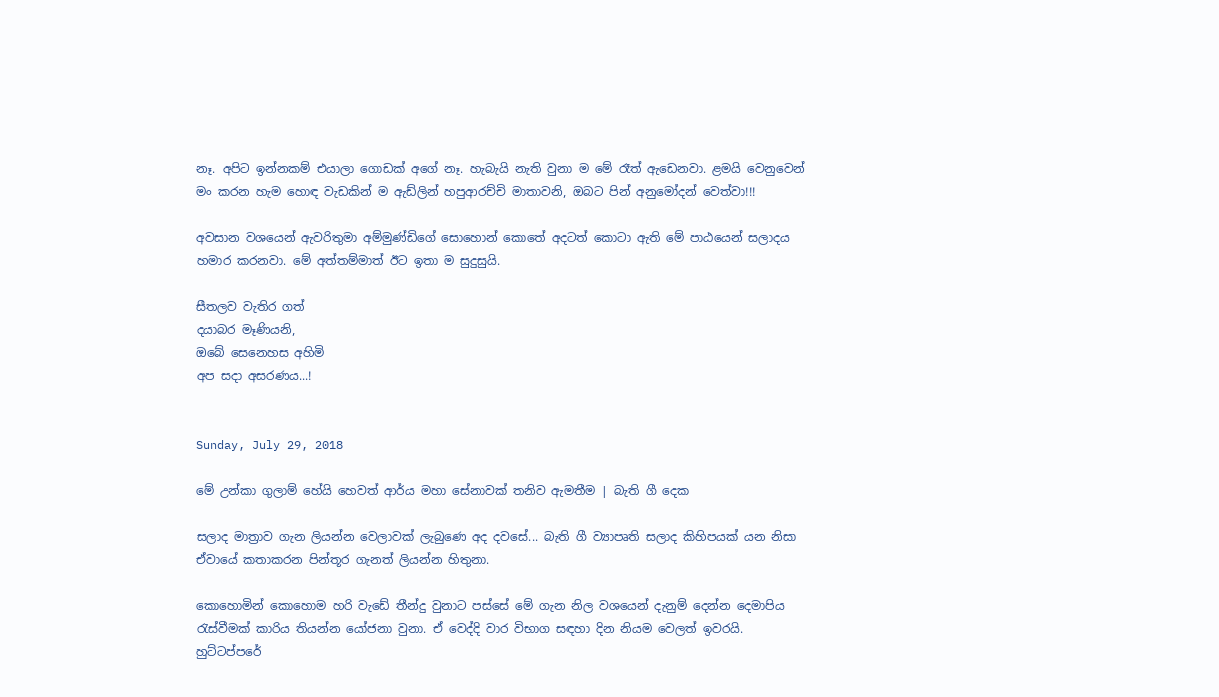නෑ. අපිට ඉන්නකම් එයාලා ගොඩක් අගේ නෑ. හැබැයි නැති වුනා ම මේ රෑත් ඇඩෙනවා. ළමයි වෙනුවෙන් මං කරන හැම හොඳ වැඩකින් ම ඇඩ්ලින් හපුආරච්චි මාතාවනි, ඔබට පින් අනුමෝදන් වෙත්වා!!!

අවසාන වශයෙන් ඇවරිතුමා අම්මුණ්ඩිගේ සොහොන් කොතේ අදටත් කොටා ඇති මේ පාඨයෙන් සලාදය හමාර කරනවා. මේ අත්තම්මාත් ඊට ඉතා ම සුදුසුයි.

සීතලව වැතිර ගත්
දයාබර මෑණියනි,
ඔබේ සෙනෙහස අහිමි
අප සදා අසරණය...!


Sunday, July 29, 2018

මේ උන්කා ගුලාම් හේයි හෙවත් ආර්ය මහා සේනාවක් තනිව ඇමතීම | බැති ගී දෙක

සලාද මාත්‍රාව ගැන ලියන්න වෙලාවක් ලැබුණෙ අද දවසේ... බැති ගී ව්‍යාපෘති සලාද කිහිපයක් යන නිසා ඒවායේ කතාකරන පින්තූර ගැනත් ලියන්න හිතුනා.

කොහොමින් කොහොම හරි වැඩේ තීන්දු වුනාට පස්සේ මේ ගැන නිල වශයෙන් දැනුම් දෙන්න දෙමාපිය රැස්වීමක් කාරිය තියන්න යෝජනා වුනා. ඒ වෙද්දි වාර විභාග සඳහා දින නියම වෙලත් ඉවරයි. හුට්ටප්පරේ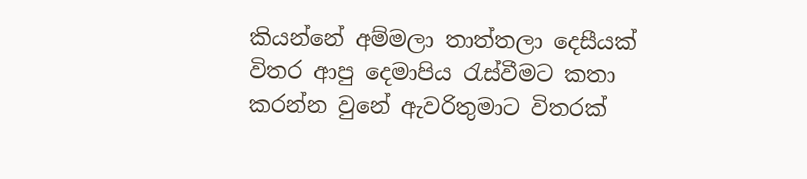කියන්නේ අම්මලා තාත්තලා දෙසීයක් විතර ආපු දෙමාපිය රැස්වීමට කතා කරන්න වුනේ ඇවරිතුමාට විතරක්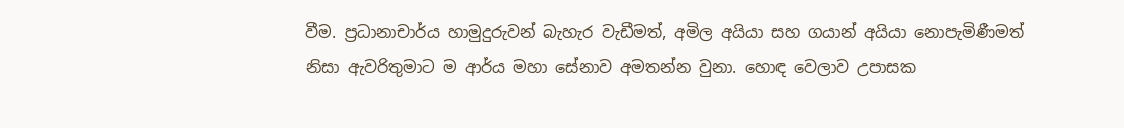වීම. ප්‍රධානාචාර්ය හාමුදුරුවන් බැහැර වැඩීමත්, අමිල අයියා සහ ගයාන් අයියා නොපැමිණීමත් නිසා ඇවරිතුමාට ම ආර්ය මහා සේනාව අමතන්න වුනා. හොඳ වෙලාව උපාසක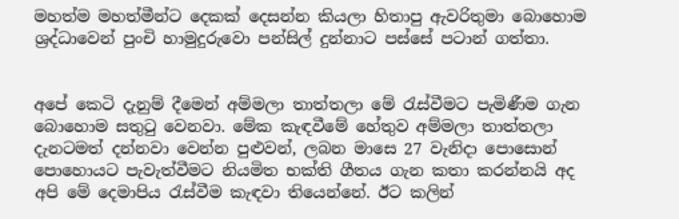මහත්ම මහත්මීන්ට දෙකක් දෙසන්න කියලා හිතාපු ඇවරිතුමා බොහොම ශ්‍රද්ධාවෙන් පුංචි හාමුදුරුවො පන්සිල් දුන්නාට පස්සේ පටාන් ගත්තා.


අපේ කෙටි දැනුම් දීමෙන් අම්මලා තාත්තලා මේ රැස්වීමට පැමිණීම ගැන බොහොම සතුටු වෙනවා. මේක කැඳවීමේ හේතුව අම්මලා තාත්තලා දැනටමත් දන්නවා වෙන්න පුළුවන්, ලබන මාසෙ 27 වැනිදා පොසොන් පොහොයට පැවැත්වීමට නියමිත භක්ති ගීතය ගැන කතා කරන්නයි අද අපි මේ දෙමාපිය රැස්වීම කැඳවා තියෙන්නේ. ඊට කලින්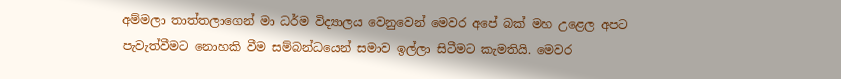අම්මලා තාත්තලාගෙන් මා ධර්ම විද්‍යාලය වෙනුවෙන් මෙවර අපේ බක් මහ උළෙල අපට පැවැත්වීමට නොහකි වීම සම්බන්ධයෙන් සමාව ඉල්ලා සිටීමට කැමතියි. මෙවර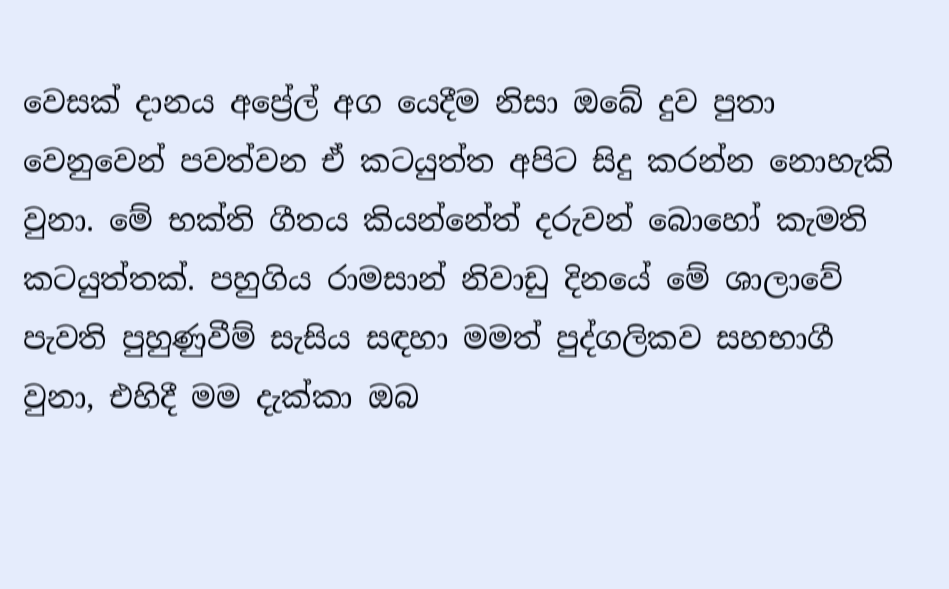වෙසක් දානය අප්‍රේල් අග යෙදීම නිසා ඔබේ දුව පුතා වෙනුවෙන් පවත්වන ඒ කටයුත්ත අපිට සිදු කරන්න නොහැකි වුනා. මේ භක්ති ගීතය කියන්නේත් දරුවන් බොහෝ කැමති කටයුත්තක්. පහුගිය රාමසාන් නිවාඩු දිනයේ මේ ශාලාවේ පැවති පුහුණුවීම් සැසිය සඳහා මමත් පුද්ගලිකව සහභාගී වුනා, එහිදී මම දැක්කා ඔබ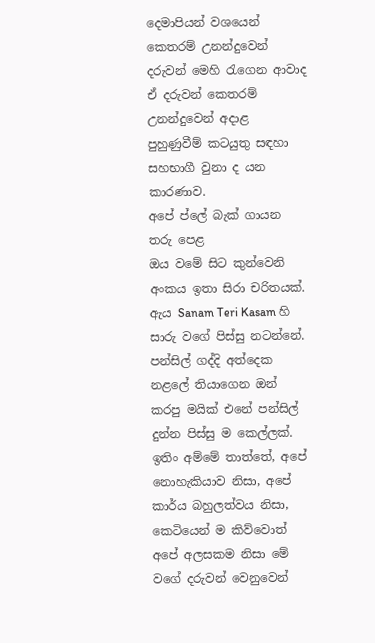දෙමාපියන් වශයෙන් කෙතරම් උනන්දුවෙන් දරුවන් මෙහි රැගෙන ආවාද ඒ දරුවන් කෙතරම් උනන්දුවෙන් අදාළ පුහුණුවීම් කටයුතු සඳහා සහභාගී වුනා ද යන කාරණාව.
අපේ ප්ලේ බැක් ගායන තරු පෙළ
ඔය වමේ සිට කුන්වෙනි අංකය ඉතා සිරා චරිතයක්. ඇය Sanam Teri Kasam හි සාරු වගේ පිස්සු නටන්නේ.
පන්සිල් ගද්දි අත්දෙක නළලේ තියාගෙන ඔන් කරපු මයික් එනේ පන්සිල් දුන්න පිස්සු ම කෙල්ලක්.
ඉතිං අම්මේ තාත්තේ, අපේ නොහැකියාව නිසා, අපේ කාර්ය බහුලත්වය නිසා, කෙටියෙන් ම කිව්වොත් අපේ අලසකම නිසා මේ වගේ දරුවන් වෙනුවෙන්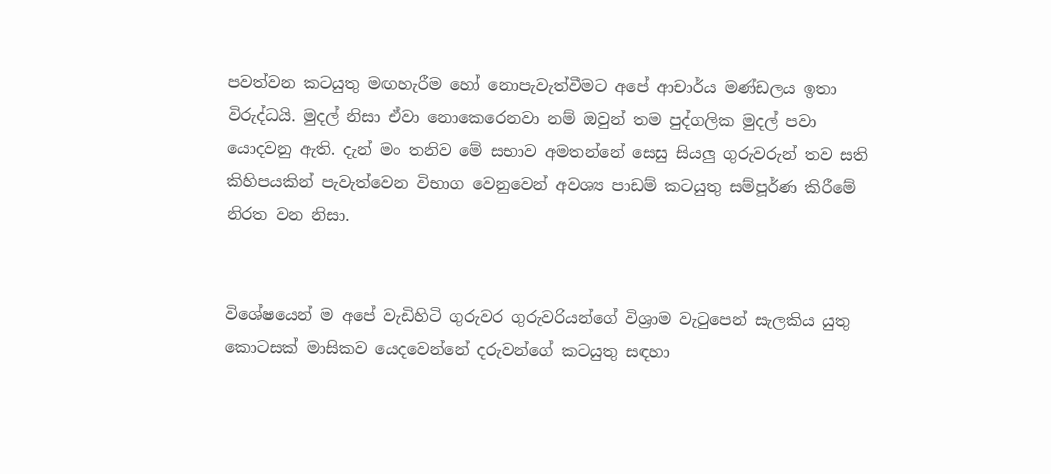පවත්වන කටයුතු මඟහැරීම හෝ නොපැවැත්වීමට අපේ ආචාර්ය මණ්ඩලය ඉතා විරුද්ධයි. මුදල් නිසා ඒවා නොකෙරෙනවා නම් ඔවුන් තම පුද්ගලික මුදල් පවා යොදවනු ඇති. දැන් මං තනිව මේ සභාව අමතන්නේ සෙසු සියලු ගුරුවරුන් තව සති කිහිපයකින් පැවැත්වෙන විභාග වෙනුවෙන් අවශ්‍ය පාඩම් කටයුතු සම්පූර්ණ කිරීමේ නිරත වන නිසා.


විශේෂයෙන් ම අපේ වැඩිහිටි ගුරුවර ගුරුවරියන්ගේ විශ්‍රාම වැටුපෙන් සැලකිය යුතු කොටසක් මාසිකව යෙදවෙන්නේ දරුවන්ගේ කටයුතු සඳහා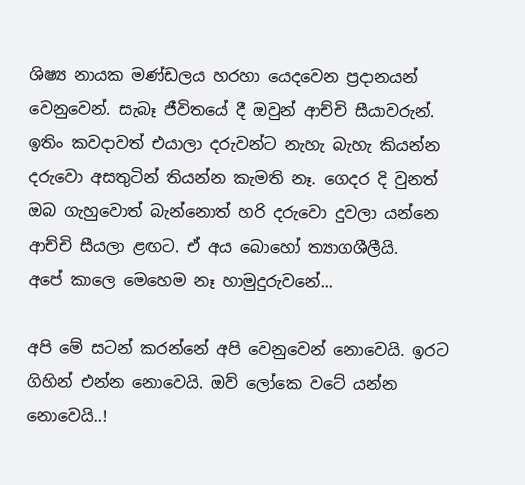ශිෂ්‍ය නායක මණ්ඩලය හරහා යෙදවෙන ප්‍රදානයන් වෙනුවෙන්. සැබෑ ජීවිතයේ දී ඔවුන් ආච්චි සීයාවරුන්. ඉතිං කවදාවත් එයාලා දරුවන්ට නැහැ බැහැ කියන්න දරුවො අසතුටින් තියන්න කැමති නෑ. ගෙදර දි වුනත් ඔබ ගැහුවොත් බැන්නොත් හරි දරුවො දුවලා යන්නෙ ආච්චි සීයලා ළඟට. ඒ අය බොහෝ ත්‍යාගශීලීයි.
අපේ කාලෙ මෙහෙම නෑ හාමුදුරුවනේ...

අපි මේ සටන් කරන්නේ අපි වෙනුවෙන් නොවෙයි. ඉරට ගිහින් එන්න නොවෙයි. ඔව් ලෝකෙ වටේ යන්න නොවෙයි..!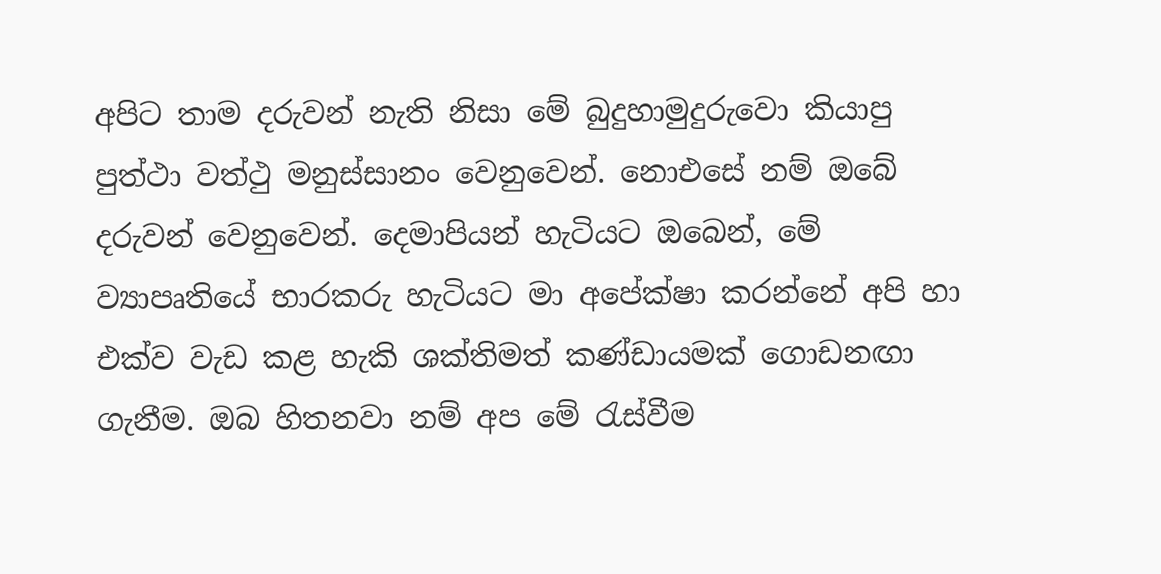අපිට තාම දරුවන් නැති නිසා මේ බුදුහාමුදුරුවො කියාපු පුත්ථා වත්ථු මනුස්සානං වෙනුවෙන්. නොඑසේ නම් ඔබේ දරුවන් වෙනුවෙන්. දෙමාපියන් හැටියට ඔබෙන්, මේ ව්‍යාපෘතියේ භාරකරු හැටියට මා අපේක්ෂා කරන්නේ අපි හා එක්ව වැඩ කළ හැකි ශක්තිමත් කණ්ඩායමක් ගොඩනඟා ගැනීම. ඔබ හිතනවා නම් අප මේ රැස්වීම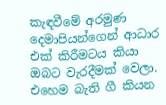කැඳවීමේ අරමුණ දෙමාපියන්ගෙන් ආධාර එක් කිරීමටය කියා ඔබට වැරදීමක් වෙලා. එහෙම බැති ගී කියන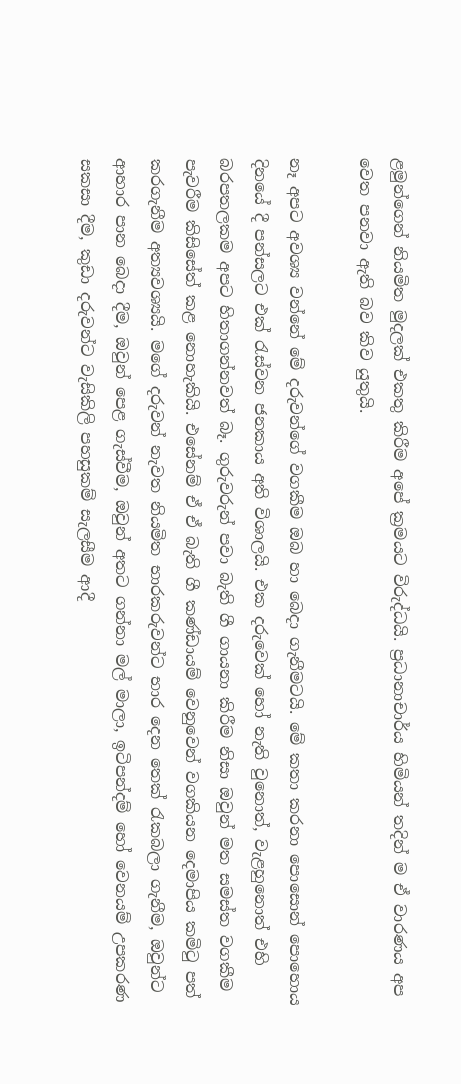ළමුන්ගෙන් නියමිත මුදලක් එකතු කිරීම අපේ ක්‍රමයට විරුද්ධයි. ප්‍රධානාචාර්ය හිමියන් තදින් ම ඒ වාරණය අප වෙත පනවා ඇති බව කිව යුතුයි.

නෑ අපට අවශ්‍ය වන්නේ මේ දරුවන්ගේ වගකීම ඔබ හා බෙදා ගැනීමටයි. මේ කතා කරනා පොසොන් පොහොය දිනයේ දී පන්සලට එක් රැස්වන ජනකාය අති විශාලයි. එක දරුවෙක් හෝ නැති වුනොත්, වැළහුනොත් එහි බරපතලකම අපට හිතාගන්නවත් බෑ. ගුරුවරුන් පවා බැති ගී ගායනා කිරීම නිසා ඔවුන් මත සමස්ත වගකීම පැවරීම කිසිසේත් කළ නොහැකියි. එසේනම් ඒ ඒ බැති ගී කණ්ඩායම් වෙනුවෙන් වගකියන දෙමාපිය කමිටු පත් කරගැනීම අත්‍යවශ්‍යයි. මගේ දරුවන් නැවත නියමිත භාරකරුවන්ට භාර දෙන තෙක් රැකබලා ගැනීම, ඔවුන්ට ආහාර පාන බෙදා දීම, ඔවුන් පෙළ ගැස්වීම, ඔවුන් අතට ගන්නා මල් මාලා, ඉටිපන්දම් හෝ වෙනයම් උපකරණ සකසා දීම, කුඩා දරුවන්ට වැසිකිලි පහසුකම් සැලසීම ආදී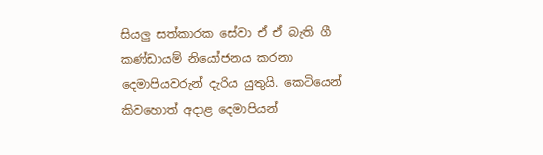සියලු සත්කාරක සේවා ඒ ඒ බැති ගී කණ්ඩායම් නියෝජනය කරනා දෙමාපියවරුන් දැරිය යුතුයි. කෙටියෙන් කිවහොත් අදාළ දෙමාපියන්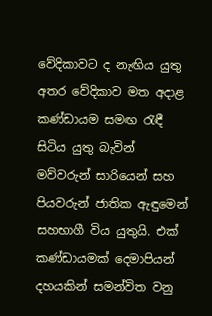වේදිකාවට ද නැඟිය යුතු අතර වේදිකාව මත අදාළ කණ්ඩායම සමඟ රැඳී සිටිය යුතු බැවින් මව්වරුන් සාරියෙන් සහ පියවරුන් ජාතික ඇඳුමෙන් සහභාගී විය යුතුයි. එක් කණ්ඩායමක් දෙමාපියන් දහයකින් සමන්විත වනු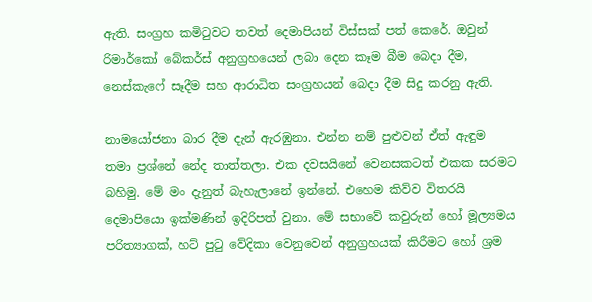ඇති. සංග්‍රහ කමිටුවට තවත් දෙමාපියන් විස්සක් පත් කෙරේ. ඔවුන් රිමාර්කෝ බේකර්ස් අනුග්‍රහයෙන් ලබා දෙන කෑම බීම බෙදා දීම, නෙස්කැෆේ සෑදීම සහ ආරාධිත සංග්‍රහයන් බෙදා දීම සිදු කරනු ඇති.

නාමයෝජනා බාර දීම දැන් ඇරඹුනා. එන්න නම් පුළුවන් ඒත් ඇඳුම තමා ප්‍රශ්නේ නේද තාත්තලා. එක දවසයිනේ වෙනසකටත් එකක සරමට බහිමු. මේ මං දැනුත් බැහැලානේ ඉන්නේ. එහෙම කිව්ව විතරයි දෙමාපියො ඉක්මණින් ඉදිරිපත් වුනා. මේ සභාවේ කවුරුන් හෝ මූල්‍යමය පරිත්‍යාගක්, හට් පුටු වේදිකා වෙනුවෙන් අනුග්‍රහයක් කිරීමට හෝ ශ්‍රම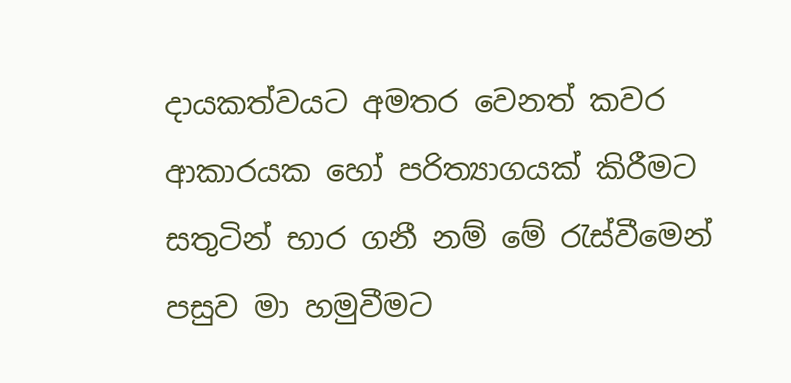දායකත්වයට අමතර වෙනත් කවර ආකාරයක හෝ පරිත්‍යාගයක් කිරීමට සතුටින් භාර ගනී නම් මේ රැස්වීමෙන් පසුව මා හමුවීමට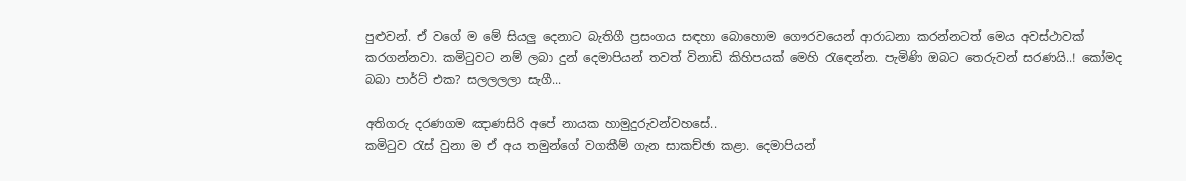පුළුවන්. ඒ වගේ ම මේ සියලු දෙනාට බැතිගී ප්‍රසංගය සඳහා බොහොම ගෞරවයෙන් ආරාධනා කරන්නටත් මෙය අවස්ථාවක් කරගන්නවා. කමිටුවට නම් ලබා දුන් දෙමාපියන් තවත් විනාඩි කිහිපයක් මෙහි රැඳෙන්න. පැමිණි ඔබට තෙරුවන් සරණයි..! කෝමද බබා පාර්ට් එක? සලලලලා සැගී...

අතිගරු දරණගම ඤාණසිරි අපේ නායක හාමුදුරුවන්වහසේ..
කමිටුව රැස් වුනා ම ඒ අය තමුන්ගේ වගකීම් ගැන සාකච්ඡා කළා. දෙමාපියන්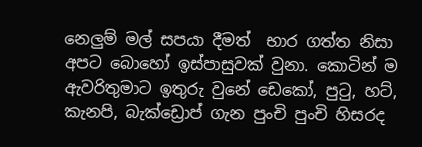නෙලුම් මල් සපයා දීමත්  භාර ගත්ත නිසා අපට බොහෝ ඉස්පාසුවක් වුනා. කොටින් ම ඇවරිතුමාට ඉතුරු වුනේ ඩෙකෝ, පුටු, හට්, කැනපි, බැක්ඩ්‍රොප් ගැන පුංචි පුංචි හිසරද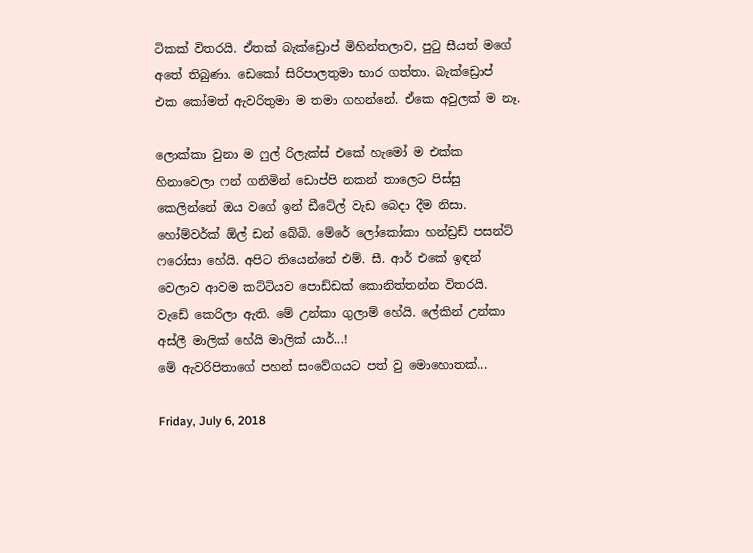ටිකක් විතරයි. ඒතක් බැක්ඩ්‍රොප් මිහින්තලාව, පුටු සීයත් මගේ අතේ තිබුණා. ඩෙකෝ සිරිපාලතුමා භාර ගත්තා. බැක්ඩ්‍රොප් එක කෝමත් ඇවරිතුමා ම තමා ගහන්නේ. ඒකෙ අවුලක් ම නෑ.

ලොක්කා වුනා ම ෆුල් රිලැක්ස් එකේ හැමෝ ම එක්ක හිනාවෙලා ෆන් ගනිමින් ඩොප්පි නකන් තාලෙට පිස්සු කෙලින්නේ ඔය වගේ ඉන් ඩීටේල් වැඩ බෙදා දීම නිසා. හෝම්වර්ක් ඕල් ඩන් බේබි. මේරේ ලෝකෝකා හන්ඩ්‍රඩ් පසන්ට් ෆරෝසා හේයි. අපිට තියෙන්නේ එම්. සී. ආර් එකේ ඉඳන් වෙලාව ආවම කට්ටියව පොඩ්ඩක් කොනිත්තන්න විතරයි. වැඩේ කෙරිලා ඇති. මේ උන්කා ගුලාම් හේයි. ලේකින් උන්කා අස්ලී මාලික් හේයි මාලික් යාර්...!
මේ ඇවරිපිතාගේ පහන් සංවේගයට පත් වු මොහොතක්...

Friday, July 6, 2018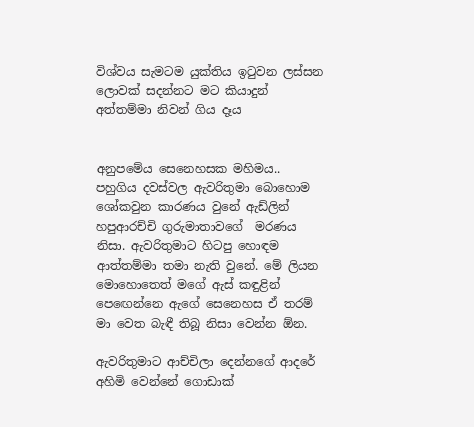විශ්වය සැමටම යුක්තිය ඉටුවන ලස්සන ලොවක් සදන්නට මට කියාදුන් අත්තම්මා නිවන් ගිය දෑය


අනුපමේය ‌සෙනෙහසක මහිමය..
පහුගිය දවස්වල ඇවරිතුමා බොහොම ශෝකවුන කාරණය වුනේ ඇඩ්ලින් හපුආරච්චි ගුරුමාතාවගේ  මරණය නිසා. ඇවරිතුමාට හිටපු හොඳම ආත්තම්මා තමා නැති වුනේ. මේ ලියන මොහොතෙත් මගේ ඇස් කඳුළින් පෙඟෙන්නෙ ඇගේ සෙනෙහස ඒ තරම් මා වෙත බැඳී තිබූ නිසා වෙන්න ඕන.

ඇවරිතුමාට ආච්චිලා දෙන්නගේ ආදරේ අහිමි වෙන්නේ ගොඩාක්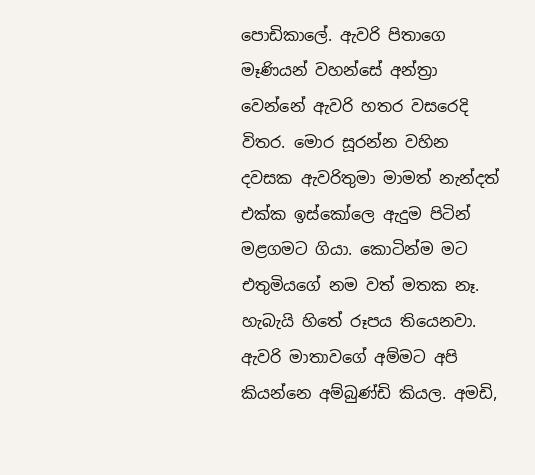පොඩිකාලේ. ඇවරි පිතාගෙ මෑණියන් වහන්සේ අන්ත්‍රා වෙන්නේ ඇවරි හතර වසරෙදි විතර. මොර සූරන්න වහින දවසක ඇවරිතුමා මාමත් නැන්දත් එක්ක ඉස්කෝලෙ ඇදුම පිටින් මළගමට ගියා. කොටින්ම මට එතුමියගේ නම වත් මතක නෑ. හැබැයි හිතේ රූපය තියෙනවා. ඇවරි මාතාවගේ අම්මට අපි කියන්නෙ අම්බුණ්ඩි කියල. අමඩි,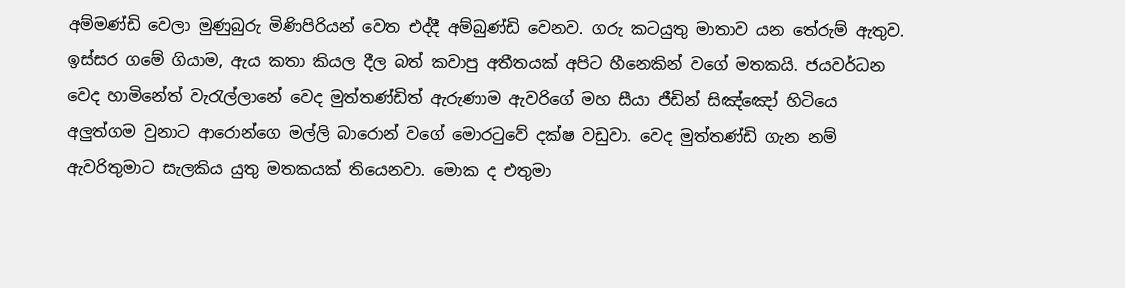අම්මණ්ඩි වෙලා මුණුබුරු මිණිපිරියන් වෙත එද්දී අම්බුණ්ඩි වෙනව. ගරු කටයුතු මාතාව යන තේරුම් ඇතුව. ඉස්සර ගමේ ගියාම, ඇය කතා කියල දීල බත් කවාපු අතීතයක් අපිට හීනෙකින් වගේ මතකයි. ජයවර්ධන වෙද හාමිනේත් වැරැල්ලානේ වෙද මුත්තණ්ඩිත් ඇරුණාම ඇවරිගේ මහ සීයා ජීඩින් සිඤ්ඤෝ හිටියෙ අලුත්ගම වුනාට ආරොන්ගෙ මල්ලි බාරොන් වගේ මොරටුවේ දක්ෂ වඩුවා. වෙද මුත්තණ්ඩි ගැන නම් ඇවරිතුමාට සැලකිය යුතු මතකයක් තියෙනවා. මොක ද එතුමා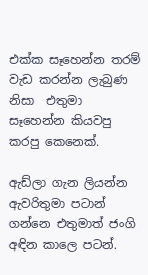එක්ක සෑහෙන්න තරම් වැඩ කරන්න ලැබුණ නිසා  එතුමා සෑහෙන්න කියවපු කරපු කෙනෙක්.

ඇඩ්ලා ගැන ලියන්න ඇවරිතුමා පටාන් ගන්නෙ එතුමාත් ජංගි අඳින කාලෙ පටන්.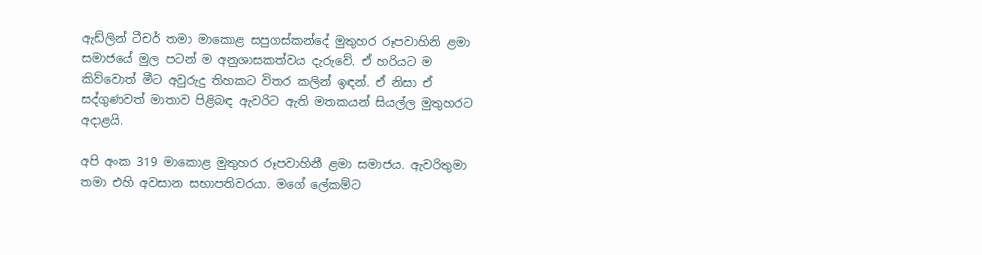ඇඩ්ලින් ටීචර් තමා මාකොළ සපුගස්කන්දේ මුතුහර රූපවාහිනි ළමා සමාජයේ මුල පටන් ම අනුශාසකත්වය දැරුවේ. ඒ හරියට ම කිව්වොත් මීට අවුරුදු තිහකට විතර කලින් ඉඳන්. ඒ නිසා ඒ සද්ගුණවත් මාතාව පිළිබඳ ඇවරිට ඇති මතකයන් සියල්ල මුතුහරට අදාළයි.

අපි අංක 319 මාකොළ මුතුහර රූපවාහිනී ළමා සමාජය. ඇවරිතුමා තමා එහි අවසාන සභාපතිවරයා. මගේ ලේකම්ට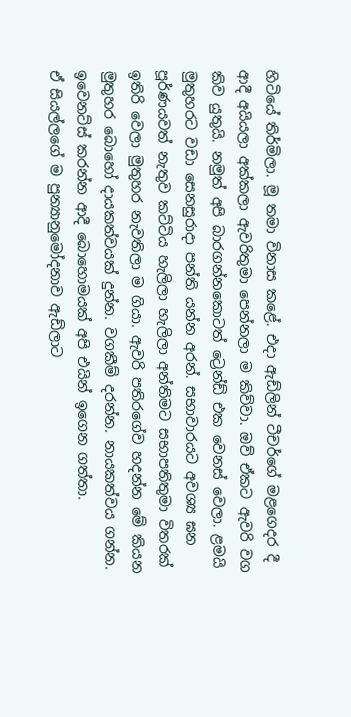හිටියේ තිර්මිලා. මූ තමා විනාස කළේ. එදා ඇඩ්ලින් ටීචර්ගේ මළගෙදර දී ආදී අයියලා අක්කලා ඇවරිතුමා පෙන්නලා ම කිව්වා. ඔව් ඒකට ඇවරි වග කිව යුතුයි. නමුත් අපි බාරගන්නකොටත් ට්‍රෙන්ඩ් එක වෙනස් වෙලා. ළමයි මුතුහරට වඩා සෙනසුරාදා පන්ති යන්න අරන්. සභාවාරයට අවශ්‍ය ඝන පූර්ණයවත් නැතුව කට්ටිය හැලිලා හැලිලා අන්තිමට සභාපතිතුමා විතරක් ඉතිරි වෙලා මුතුහර නැවතිලා ම ගියා. ඇවරි පතිරගේව හදන්න මේ කියන මුතුහර බොහෝ දායකත්වයක් දුන්න. වගකීම් දරන්න. නායකත්වය ගන්න. ඉවෙනට්ස් කරන්න ආදී බොහොමයක් අපි එයින් ඉගෙන ගත්තා.
ඒ සියල්ලගේ ම පුන්‍යානුමෝදනාව ඇඩ්ලාට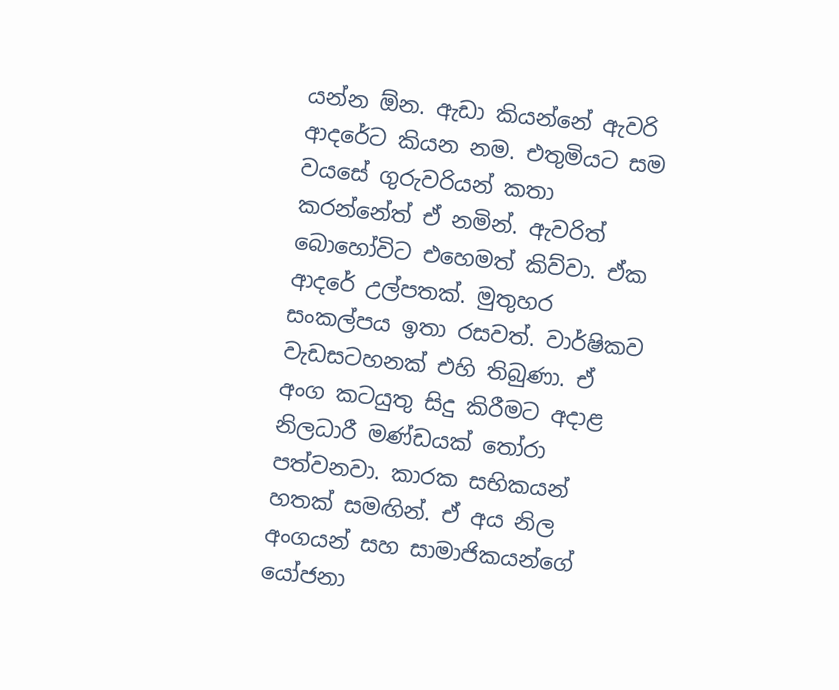යන්න ඕන. ඇඩා කියන්නේ ඇවරි ආදරේට කියන නම. එතුමියට සම වයසේ ගුරුවරියන් කතා කරන්නේත් ඒ නමින්. ඇවරිත් බොහෝවිට එහෙමත් කිව්වා. ඒක ආදරේ උල්පතක්. මුතුහර සංකල්පය ඉතා රසවත්. වාර්ෂිකව වැඩසටහනක් එහි තිබුණා. ඒ අංග කටයුතු සිදු කිරීමට අදාළ නිලධාරී මණ්ඩයක් තෝරා පත්වනවා. කාරක සභිකයන් හතක් සමඟින්. ඒ අය නිල අංගයන් සහ සාමාජිකයන්ගේ යෝජනා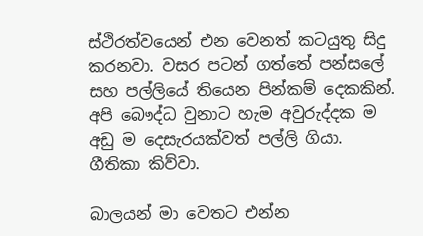ස්ථිරත්වයෙන් එන වෙනත් කටයුතු සිදු කරනවා. වසර පටන් ගත්තේ පන්සලේ සහ පල්ලියේ තියෙන පින්කම් දෙකකින්. අපි බෞද්ධ වුනාට හැම අවුරුද්දක ම අඩු ම දෙසැරයක්වත් පල්ලි ගියා. ගීතිකා කිව්වා.

බාලයන් මා වෙතට එන්න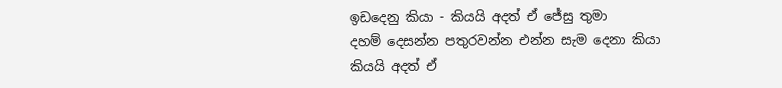ඉඩදෙනු කියා - කියයි අදත් ඒ ජේසු තුමා
දහම් දෙසන්න පතුරවන්න එන්න සැම දෙනා කියා
කියයි අදත් ඒ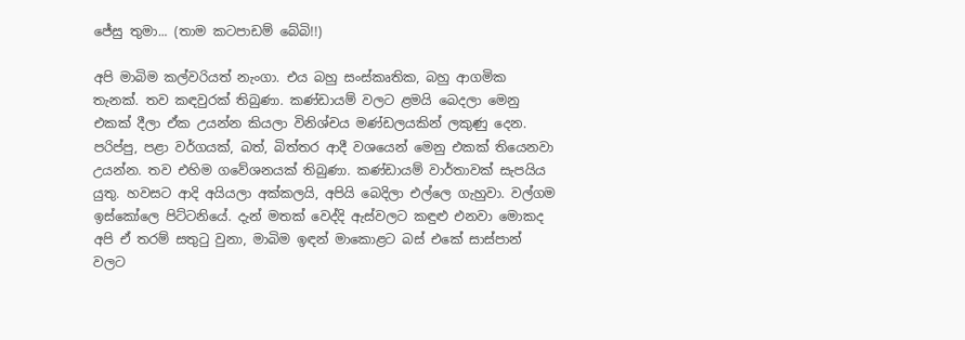ජේසු තුමා... (තාම කටපාඩම් බේබි!!)

අපි මාබිම කල්වරියත් නැංගා. එය බහු සංස්කෘතික, බහු ආගමික තැනක්. තව කඳවුරක් තිබුණා. කණ්ඩායම් වලට ළමයි බෙදලා මෙනු එකක් දීලා ඒක උයන්න කියලා විනිශ්චය මණ්ඩලයකින් ලකුණු දෙන. පරිප්පු, පළා වර්ගයක්, බත්, බිත්තර ආදී වශයෙන් මෙනු එකක් තියෙනවා උයන්න. තව එහිම ගවේශනයක් තිබුණා. කණ්ඩායම් වාර්තාවක් සැපයිය යුතු. හවසට ආදි අයියලා අක්කලයි, අපියි බෙදිලා එල්ලෙ ගැහුවා. වල්ගම ඉස්කෝලෙ පිට්ටනියේ. දැන් මතක් වෙද්දි ඇස්වලට කඳුළු එනවා මොකද අපි ඒ තරම් සතුටු වුනා, මාබිම ඉඳන් මාකොළට බස් එකේ සාස්පාන් වලට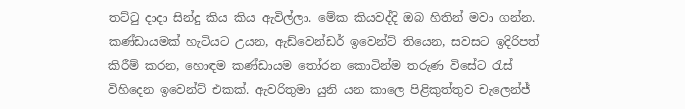තට්ටු දාදා සින්දු කිය කිය ඇවිල්ලා. මේක කියවද්දි ඔබ හිතින් මවා ගන්න. කණ්ඩායමක් හැටියට උයන, ඇඩ්වෙන්ඩර් ඉවෙන්ට් තියෙන, සවසට ඉදිරිපත් කිරීම් කරන, හොඳම කණ්ඩායම තෝරන කොටින්ම තරුණ විසේට රැස් විහිදෙන ඉවෙන්ට් එකක්. ඇවරිතුමා යුනි යන කාලෙ පිළිකුත්තුව චැලෙන්ජ්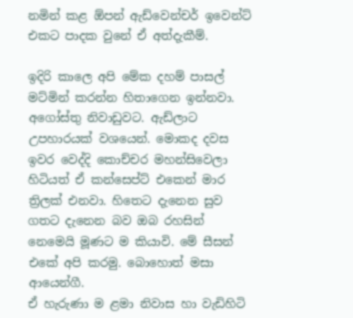නමින් කළ ඕපන් ඇඩ්වෙන්චර් ඉවෙන්ට් එකට පාදක වුනේ ඒ අත්දැකීම්.

ඉදිරි කාලෙ අපි මේක දහම් පාසල් මට්මින් කරන්න හිතාගෙන ඉන්නවා. අගෝස්තු නිවාඩුවට. ඇඩ්ලාට උපහාරයක් වශයෙන්. මොකද දවස ඉවර වෙද්දි කොච්චර මහන්සිවෙලා හිටියත් ඒ කන්සෙප්ට් එකෙන් මාර ත්‍රිලක් එනවා. හිතෙට දැනෙන සුව ගතට දැනෙන බව ඔබ රහසින් නෙමෙයි මූණට ම කියාවි. මේ සීසන් එකේ අපි කරමු. බොහොත් මසා ආයෙන්ගී.
ඒ හැරුණා ම ළමා නිවාස හා වැඩිහිටි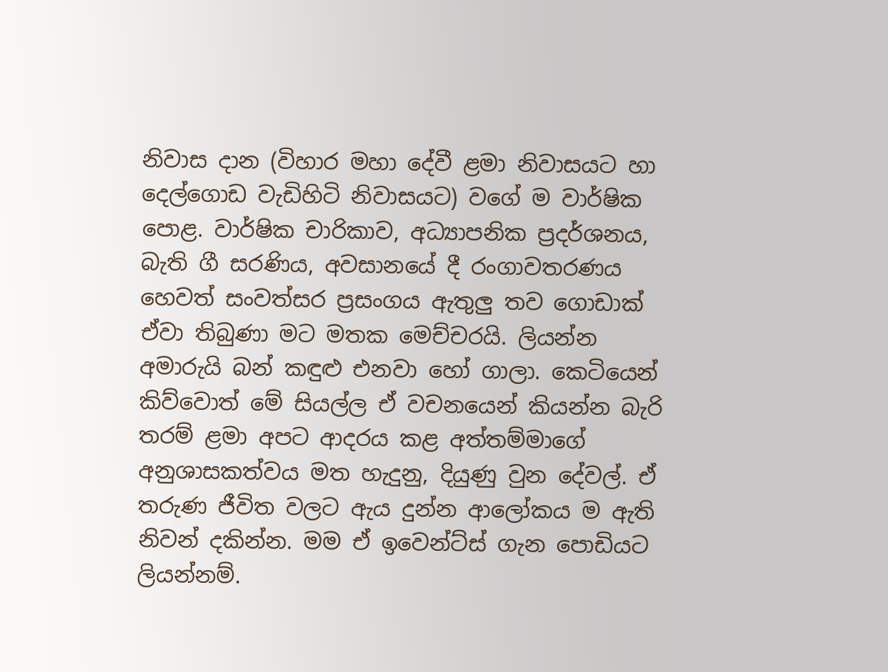නිවාස දාන (විහාර මහා දේවී ළමා නිවාසයට හා දෙල්ගොඩ වැඩිහිටි නිවාසයට) වගේ ම වාර්ෂික පොළ. වාර්ෂික චාරිකාව, අධ්‍යාපනික ප්‍රදර්ශනය, බැති ගී සරණිය, අවසානයේ දී රංගාවතරණය හෙවත් සංවත්සර ප්‍රසංගය ඇතුලු තව ගොඩාක් ඒවා තිබුණා මට මතක මෙච්චරයි. ලියන්න අමාරුයි බන් කඳුළු එනවා හෝ ගාලා. කෙටියෙන් කිව්වොත් මේ සියල්ල ඒ වචනයෙන් කියන්න බැරි තරම් ළමා අපට ආදරය කළ අත්තම්මාගේ අනුශාසකත්වය මත හැදුනු, දියුණු වුන දේවල්. ඒ තරුණ ජීවිත වලට ඇය දුන්න ආලෝකය ම ඇති නිවන් දකින්න. මම ඒ ඉවෙන්ට්ස් ගැන පොඩියට ලියන්නම්.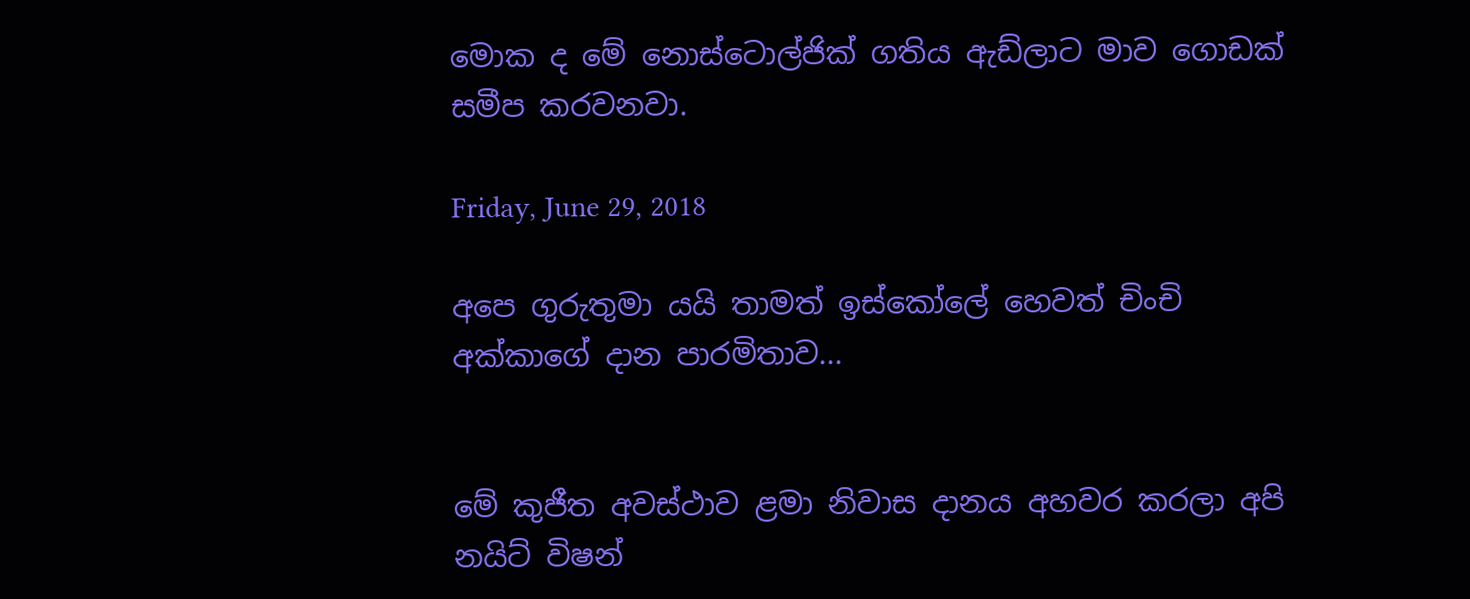මොක ද මේ නොස්ටොල්ජික් ගතිය ඇඩ්ලාට මාව ගොඩක් සමීප කරවනවා.

Friday, June 29, 2018

අපෙ ගුරුතුමා යයි තාමත් ඉස්කෝලේ හෙවත් චිංචි අක්කාගේ දාන පාරමිතාව...


මේ කුජීත අවස්ථාව ළමා නිවාස දානය අහවර කරලා අපි නයිට් විෂන්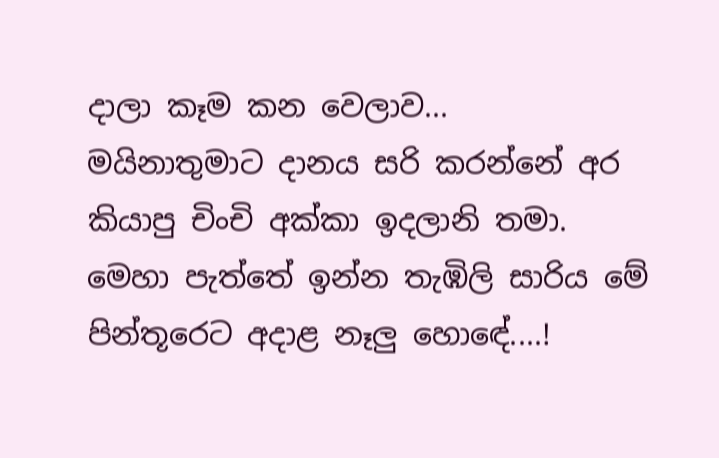දාලා කෑම කන වෙලාව...
මයිනාතුමාට දානය සරි කරන්නේ අර කියාපු චිංචි අක්කා ඉදලානි තමා.
මෙහා පැත්තේ ඉන්න තැඹිලි සාරිය මේ පින්තූරෙට අදාළ නෑලු හොඳේ....!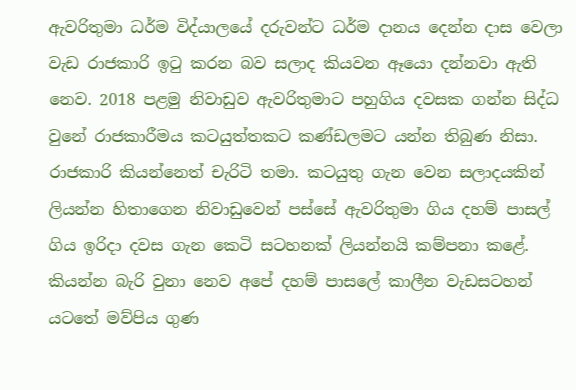ඇවරිතුමා ධර්ම විද්යාලයේ දරුවන්ට ධර්ම දානය දෙන්න දාස වෙලා වැඩ රාජකාරි ඉටු කරන බව සලාද කියවන ඈයො දන්නවා ඇති නෙව. 2018 පළමු නිවාඩුව ඇවරිතුමාට පහුගිය දවසක ගන්න සිද්ධ වුනේ රාජකාරීමය කටයුත්තකට කණ්ඩලමට යන්න තිබුණ නිසා. රාජකාරි කියන්නෙත් චැරිටි තමා. කටයුතු ගැන වෙන සලාදයකින් ලියන්න හිතාගෙන නිවාඩුවෙන් පස්සේ ඇවරිතුමා ගිය දහම් පාසල් ගිය ඉරිදා දවස ගැන කෙටි සටහනක් ලියන්නයි කම්පනා කළේ.
කියන්න බැරි වුනා නෙව අපේ දහම් පාසලේ කාලීන වැඩසටහන් යටතේ මව්පිය ගුණ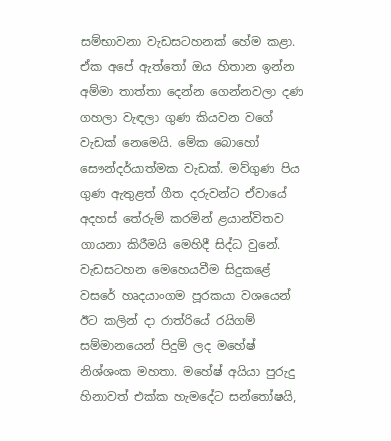සම්භාවනා වැඩසටහනක් හේම කළා. ඒක අපේ ඇත්තෝ ඔය හිතාන ඉන්න අම්මා තාත්තා දෙන්න ගෙන්නවලා දණ ගහලා වැඳලා ගුණ කියවන වගේ වැඩක් නෙමෙයි. මේක බොහෝ සෞන්දර්යාත්මක වැඩක්. මව්ගුණ පිය ගුණ ඇතුළත් ගීත දරුවන්ට ඒවායේ අදහස් තේරුම් කරමින් ළයාන්විතව ගායනා කිරීමයි මෙහිදී සිද්ධ වුනේ.
වැඩසටහන මෙහෙයවීම සිදුකළේ වසරේ හෘදයාංගම පූරකයා වශයෙන් ඊට කලින් දා රාත්රියේ රයිගම් සම්මානයෙන් පිදුම් ලද මහේෂ් නිශ්ශංක මහතා. මහේෂ් අයියා පුරුදු හිනාවත් එක්ක හැමදේට සන්තෝෂයි,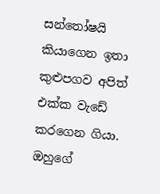සන්තෝෂයි කියාගෙන ඉතා කුළුපගව අපිත් එක්ක වැඩේ කරගෙන ගියා. ඔහුගේ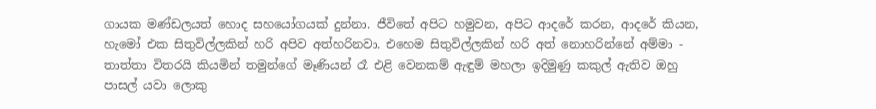ගායක මණ්ඩලයත් හොද සහයෝගයක් දුන්නා. ජීවිතේ අපිට හමුවන, අපිට ආදරේ කරන, ආදරේ කියන, හැමෝ එක සිතුවිල්ලකින් හරි අපිව අත්හරිනවා. එහෙම සිතුවිල්ලකින් හරි අත් නොහරින්නේ අම්මා - තාත්තා විතරයි කියමින් තමුන්ගේ මෑණියන් රෑ එළි වෙනකම් ඇඳුම් මහලා ඉදිමුණු කකුල් ඇතිව ඔහු පාසල් යවා ලොකු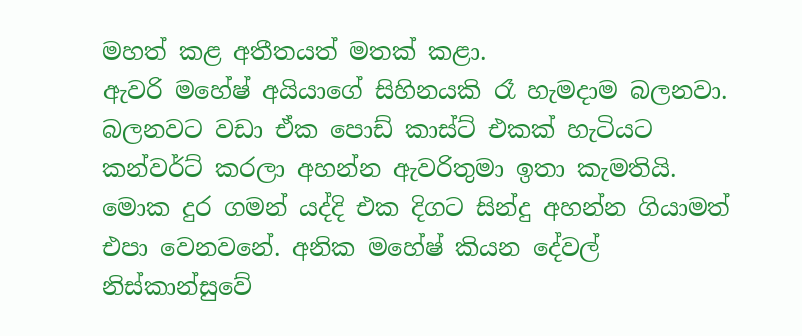මහත් කළ අතීතයත් මතක් කළා.
ඇවරි මහේෂ් අයියාගේ සිහිනයකි රෑ හැමදාම බලනවා. බලනවට වඩා ඒක පොඩ් කාස්ට් එකක් හැටියට කන්වර්ට් කරලා අහන්න ඇවරිතුමා ඉතා කැමතියි. මොක දුර ගමන් යද්දි එක දිගට සින්දු අහන්න ගියාමත් එපා වෙනවනේ. අනික මහේෂ් කියන දේවල් නිස්කාන්සුවේ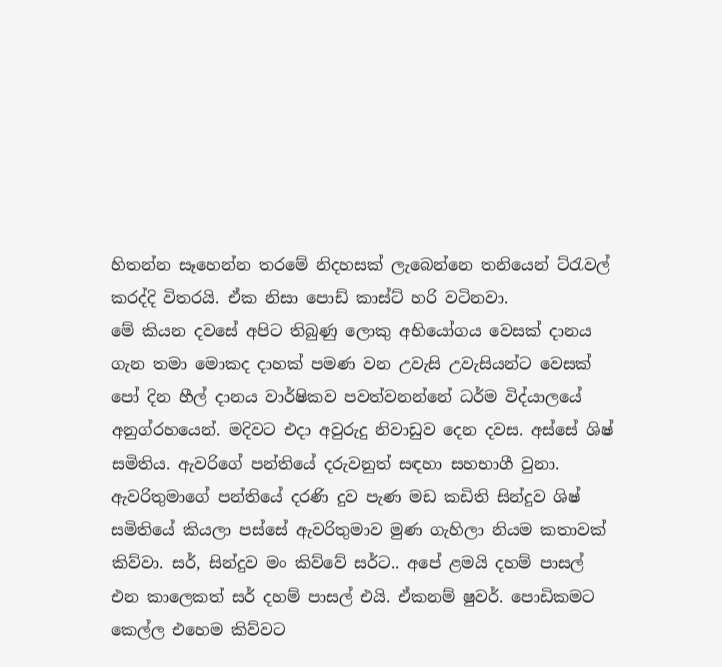හිතන්න සෑහෙන්න තරමේ නිදහසක් ලැබෙන්නෙ තනියෙන් ට්රැවල් කරද්දි විතරයි. ඒක නිසා පොඩ් කාස්ට් හරි වටිනවා.
මේ කියන දවසේ අපිට තිබුණු ලොකු අභියෝගය වෙසක් දානය ගැන තමා මොකද දාහක් පමණ වන උවැසි උවැසියන්ට වෙසක් පෝ දින හීල් දානය වාර්ෂිකව පවත්වනන්නේ ධර්ම විද්යාලයේ අනුග්රහයෙන්. මදිවට එදා අවුරුදු නිවාඩුව දෙන දවස. අස්සේ ශිෂ් සමිතිය. ඇවරිගේ පන්තියේ දරුවනුත් සඳහා සහභාගී වුනා. ඇවරිතුමාගේ පන්තියේ දරණි දුව පැණ මඩ කඩිති සින්දුව ශිෂ් සමිතියේ කියලා පස්සේ ඇවරිතුමාව මුණ ගැහිලා නියම කතාවක් කිව්වා. සර්, සින්දුව මං කිව්වේ සර්ට.. අපේ ළමයි දහම් පාසල් එන කාලෙකත් සර් දහම් පාසල් එයි. ඒකනම් ෂුවර්. පොඩිකමට කෙල්ල එහෙම කිව්වට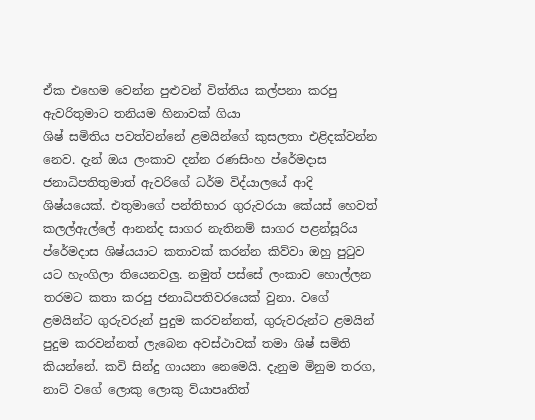ඒක එහෙම වෙන්න පුළුවන් විත්තිය කල්පනා කරපු ඇවරිතුමාට තනියම හිනාවක් ගියා
ශිෂ් සමිතිය පවත්වන්නේ ළමයින්ගේ කුසලතා එළිදක්වන්න නෙව. දැන් ඔය ලංකාව දන්න රණසිංහ ප්රේමදාස ජනාධිපතිතුමාත් ඇවරිගේ ධර්ම විද්යාලයේ ආදි ශිෂ්යයෙක්. එතුමාගේ පන්තිභාර ගුරුවරයා කේයස් හෙවත් කලල්ඇල්ලේ ආනන්ද සාගර නැතිනම් සාගර පළන්සූරිය ප්රේමදාස ශිෂ්යයාට කතාවක් කරන්න කිව්වා ඔහු පුටුව යට හැංගිලා තියෙනවලු. නමුත් පස්සේ ලංකාව හොල්ලන තරමට කතා කරපු ජනාධිපතිවරයෙක් වුනා. වගේ ළමයින්ට ගුරුවරුන් පුදුම කරවන්නත්, ගුරුවරුන්ට ළමයින් පුදුම කරවන්නත් ලැබෙන අවස්ථාවක් තමා ශිෂ් සමිති කියන්නේ. කවි සින්දු ගායනා නෙමෙයි. දැනුම මිනුම තරග, නාට් වගේ ලොකු ලොකු ව්යාපෘතිත්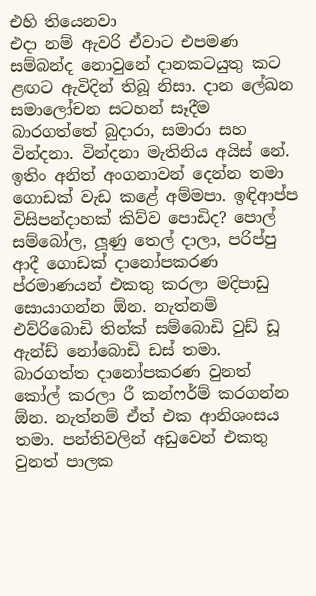එහි තියෙනවා
එදා නම් ඇවරි ඒවාට එපමණ සම්බන්ද නොවුනේ දානකටයුතු කට ළඟට ඇවිදින් තිබූ නිසා. දාන ලේඛන සමාලෝචන සටහන් සෑදීම බාරගත්තේ බුදාරා, සමාරා සහ වින්දනා. වින්දනා මැතිනිය අයිස් නේ. ඉතිං අනිත් අංගනාවන් දෙන්න තමා ගොඩක් වැඩ කළේ අම්මපා. ඉඳිආප්ප විසිපන්දාහක් කිව්ව පොඩිද? පොල් සම්බෝල, ලූණු තෙල් දාලා, පරිප්පු ආදී ගොඩක් දානෝපකරණ ප්රමාණයන් එකතු කරලා මදිපාඩු සොයාගන්න ඕන. නැත්නම් එව්රිබොඩි තින්ක් සම්බොඩි වුඩ් ඩූ ඇන්ඩ් නෝබොඩි ඩස් තමා. බාරගත්ත දානෝපකරණ වුනත් කෝල් කරලා රී කන්ෆර්ම් කරගන්න ඕන. නැත්නම් ඒත් එක ආනිශංසය තමා. පන්තිවලින් අඩුවෙන් එකතු වුනත් පාලක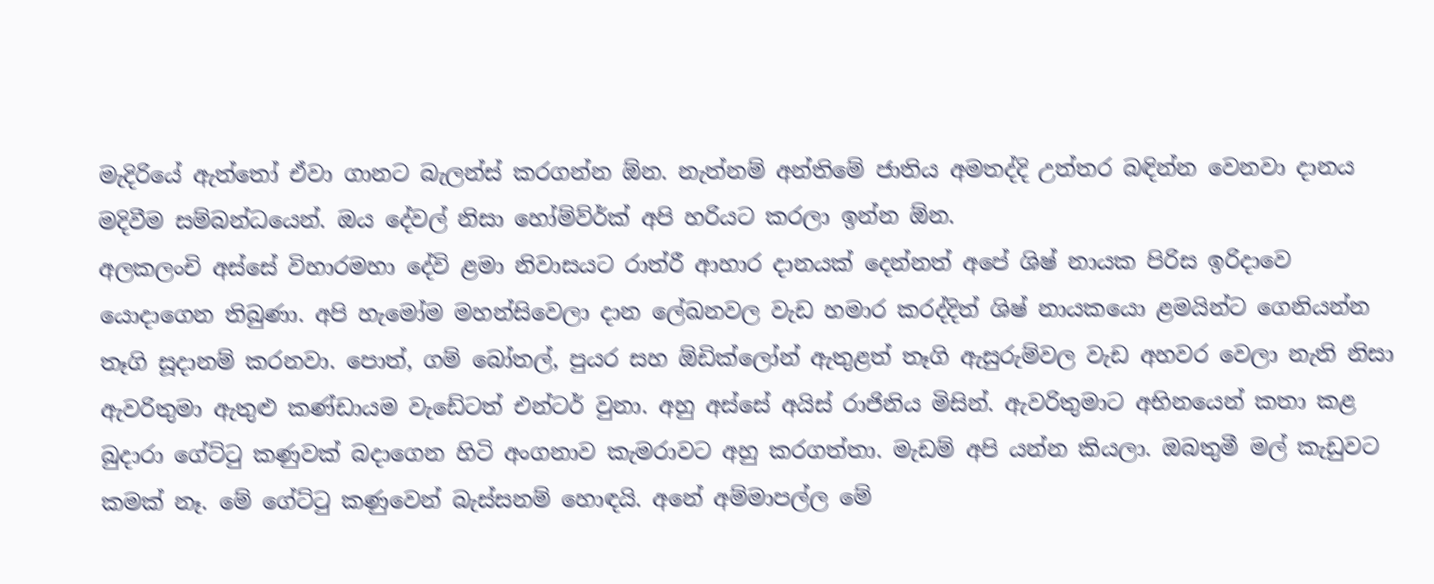මැදිරියේ ඇත්තෝ ඒවා ගානට බැලන්ස් කරගන්න ඕන. නැත්නම් අන්තිමේ ජාතිය අමතද්දි උත්තර බඳින්න වෙනවා දානය මදිවීම සම්බන්ධයෙන්. ඔය දේවල් නිසා හෝම්ව්ර්ක් අපි හරියට කරලා ඉන්න ඕන.
අලකලංචි අස්සේ විහාරමහා දේවි ළමා නිවාසයට රාත්රී ආහාර දානයක් දෙන්නත් අපේ ශිෂ් නායක පිරිස ඉරිදාවෙ යොදාගෙන තිබුණා. අපි හැමෝම මහන්සිවෙලා දාන ලේඛනවල වැඩ හමාර කරද්දිත් ශිෂ් නායකයො ළමයින්ට ගෙනියන්න තෑගි සූදානම් කරනවා. පොත්, ගම් බෝතල්, පුයර සහ ඕඩික්ලෝන් ඇතුළත් තෑගි ඇසුරුම්වල වැඩ අහවර වෙලා නැති නිසා ඇවරිතුමා ඇතුළු කණ්ඩායම වැඩේටත් එන්ටර් වුනා. අහු අස්සේ අයිස් රාජිනිය මිසින්. ඇවරිතුමාට අභිනයෙන් කතා කළ බුදාරා ගේට්ටු කණුවක් බදාගෙන හිටි අංගනාව කැමරාවට අහු කරගත්තා. මැඩම් අපි යන්න කියලා. ඔබතුමී මල් කැඩුවට කමක් නෑ. මේ ගේට්ටු කණුවෙන් බැස්සනම් හොඳයි. අනේ අම්මාපල්ල මේ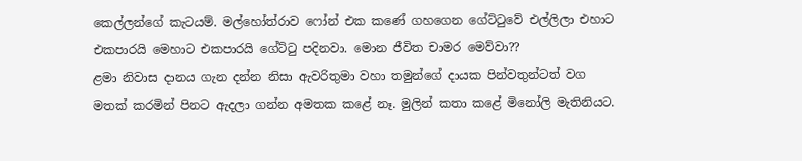කෙල්ලන්ගේ කැටයම්. මල්හෝත්රාව ෆෝන් එක කණේ ගහගෙන ගේට්ටුවේ එල්ලිලා එහාට එකපාරයි මෙහාට එකපාරයි ගේට්ටු පදිනවා. මොන ජීවිත චාමර මෙව්වා??
ළමා නිවාස දානය ගැන දන්න නිසා ඇවරිතුමා වහා තමුන්ගේ දායක පින්වතුන්ටත් වග මතක් කරමින් පිනට ඇදලා ගන්න අමතක කළේ නෑ. මුලින් කතා කළේ මිනෝලි මැතිනියට.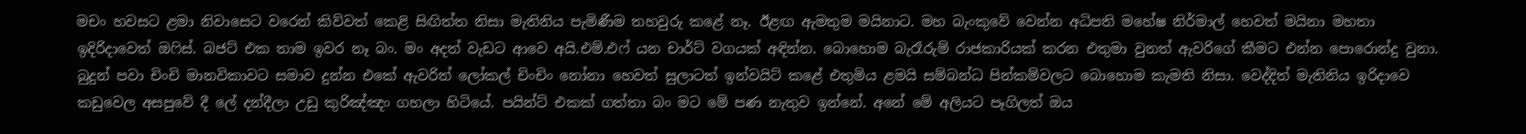මචං හවසට ළමා නිවාසෙට වරෙන් කිව්වත් කෙළි සිඟිත්ත නිසා මැතිනිය පැමිණීම තහවුරු කළේ නෑ. ඊළඟ ඇමතුම මයිනාට. මහ බැංකුවේ වෙන්න අධිපති මහේෂ නිර්මාල් හෙවත් මයිනා මහතා ඉදිරිදාවෙත් ඔෆිස්. බජට් එක තාම ඉවර නෑ බං. මං අදත් වැඩට ආවෙ අයි.එම්.එෆ් යන චාර්ට් වගයක් අඳින්න. බොහොම බැරෑරුම් රාජකාරියක් කරන එතුමා වුනත් ඇවරිගේ කීමට එන්න පොරොන්දු වුනා.
බුදුන් පවා චිංචි මානවිකාවට සමාව දුන්න එකේ ඇවරිත් ලෝකල් චිංචිං නෝනා හෙවත් සුලාටත් ඉන්වයිට් කළේ එතුමිය ළමයි සම්බන්ධ පින්කම්වලට බොහොම කැමති නිසා. වෙද්දිත් මැතිනිය ඉරිදාවෙ කඩුවෙල අසපුවේ දී ලේ දන්දීලා උඩු කුරිඤ්ඤං ගහලා හිටියේ. පයින්ට් එකක් ගත්තා බං මට මේ පණ නැතුව ඉන්නේ. අනේ මේ අලියට පෑගිලත් ඔය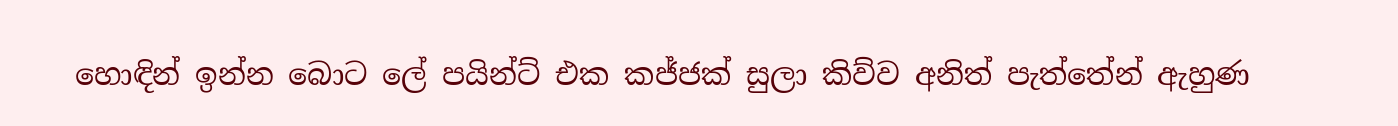හොඳින් ඉන්න බොට ලේ පයින්ට් එක කජ්ජක් සුලා කිව්ව අනිත් පැත්තේන් ඇහුණ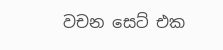වචන සෙට් එක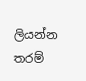ලියන්න තරම්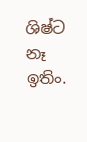ශිෂ්ට නෑ ඉතිං.